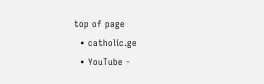top of page
  • catholic.ge
  • YouTube -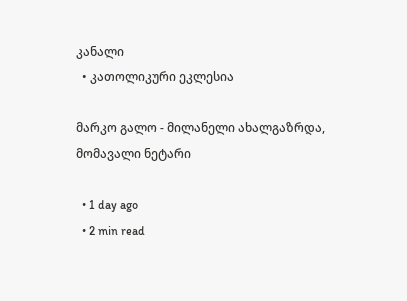კანალი
  • კათოლიკური ეკლესია

მარკო გალო - მილანელი ახალგაზრდა, მომავალი ნეტარი

  • 1 day ago
  • 2 min read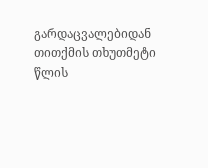გარდაცვალებიდან თითქმის თხუთმეტი წლის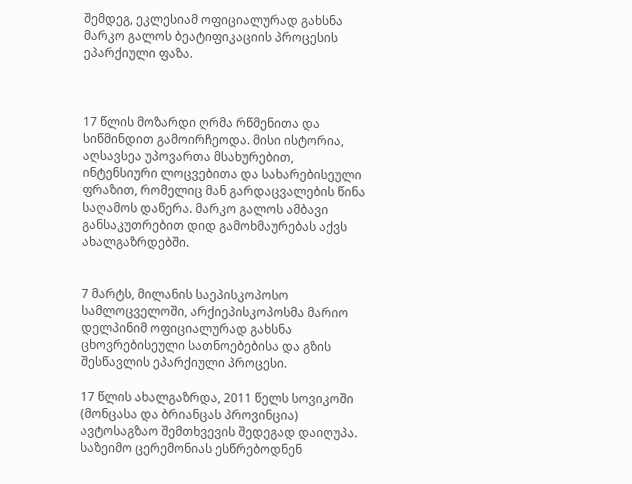შემდეგ, ეკლესიამ ოფიციალურად გახსნა მარკო გალოს ბეატიფიკაციის პროცესის ეპარქიული ფაზა.



17 წლის მოზარდი ღრმა რწმენითა და სიწმინდით გამოირჩეოდა. მისი ისტორია, აღსავსეა უპოვართა მსახურებით, ინტენსიური ლოცვებითა და სახარებისეული ფრაზით, რომელიც მან გარდაცვალების წინა საღამოს დაწერა. მარკო გალოს ამბავი  განსაკუთრებით დიდ გამოხმაურებას აქვს ახალგაზრდებში.


7 მარტს, მილანის საეპისკოპოსო სამლოცველოში, არქიეპისკოპოსმა მარიო დელპინიმ ოფიციალურად გახსნა ცხოვრებისეული სათნოებებისა და გზის შესწავლის ეპარქიული პროცესი.

17 წლის ახალგაზრდა, 2011 წელს სოვიკოში (მონცასა და ბრიანცას პროვინცია) ავტოსაგზაო შემთხვევის შედეგად დაიღუპა. საზეიმო ცერემონიას ესწრებოდნენ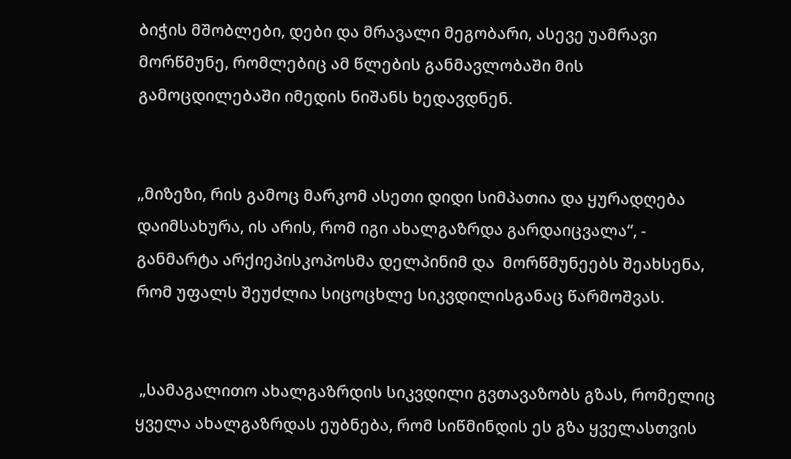ბიჭის მშობლები, დები და მრავალი მეგობარი, ასევე უამრავი მორწმუნე, რომლებიც ამ წლების განმავლობაში მის გამოცდილებაში იმედის ნიშანს ხედავდნენ.


„მიზეზი, რის გამოც მარკომ ასეთი დიდი სიმპათია და ყურადღება დაიმსახურა, ის არის, რომ იგი ახალგაზრდა გარდაიცვალა“, -  განმარტა არქიეპისკოპოსმა დელპინიმ და  მორწმუნეებს შეახსენა, რომ უფალს შეუძლია სიცოცხლე სიკვდილისგანაც წარმოშვას.


 „სამაგალითო ახალგაზრდის სიკვდილი გვთავაზობს გზას, რომელიც ყველა ახალგაზრდას ეუბნება, რომ სიწმინდის ეს გზა ყველასთვის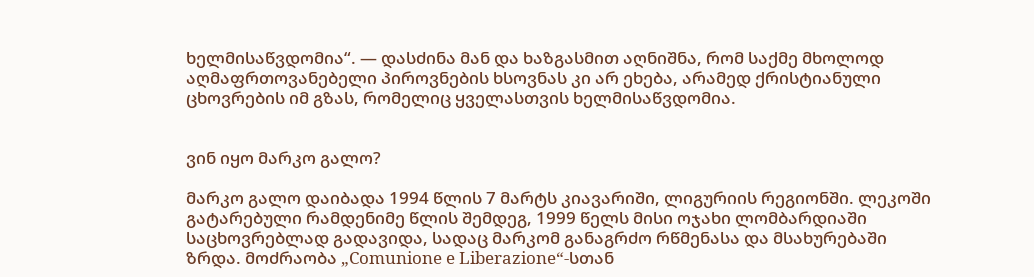ხელმისაწვდომია“. — დასძინა მან და ხაზგასმით აღნიშნა, რომ საქმე მხოლოდ აღმაფრთოვანებელი პიროვნების ხსოვნას კი არ ეხება, არამედ ქრისტიანული ცხოვრების იმ გზას, რომელიც ყველასთვის ხელმისაწვდომია.


ვინ იყო მარკო გალო?

მარკო გალო დაიბადა 1994 წლის 7 მარტს კიავარიში, ლიგურიის რეგიონში. ლეკოში გატარებული რამდენიმე წლის შემდეგ, 1999 წელს მისი ოჯახი ლომბარდიაში საცხოვრებლად გადავიდა, სადაც მარკომ განაგრძო რწმენასა და მსახურებაში ზრდა. მოძრაობა „Comunione e Liberazione“-სთან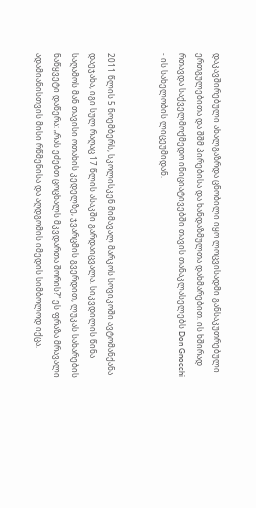დაკავშირებული ახალგაზრდა ცნობილი იყო ლოცვისადმი განსაკუთრებული ერთგულებითა და შშმ პირებისა და ხანდაზმულთა დახმარებით. ის ხშირად რთავდა საქველმოქმედო ინიციატივებში თავის თანაკლასელებს Don Gnocchi - ის სახელობის ლიცეუმიდან.


2011 წლის 5 ნოემბერს, სკოლისკენ მიმავალ მარკოს სოვიკოში ავტომანქანა დაეჯახა, იგი სულ რაღაც 17 წლის ასაკში გარდაიცვალა. სიკვდილის წინა საღამოს მან თავისი ოთახის კედელზე, ჯვარცმის გვერდით, ლუკას სახარების ნაწყვეტი დაწერა: „რას ეძებთ ცოცხალს მკვდართა შორის?“ ეს ფრაზა მრავალი ადამიანისთვის მისი რწმენისა და აღდგომის იმედის სიმბოლოდ იქცა.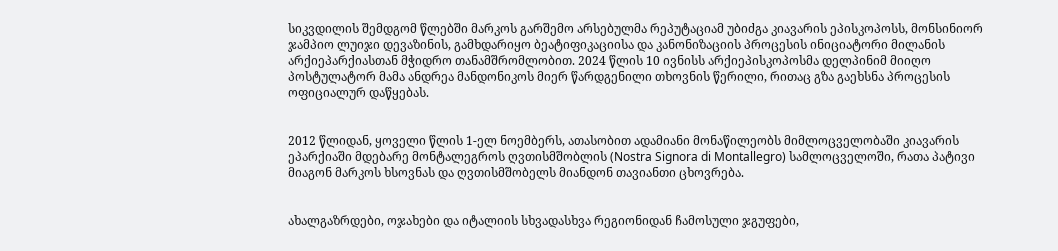სიკვდილის შემდგომ წლებში მარკოს გარშემო არსებულმა რეპუტაციამ უბიძგა კიავარის ეპისკოპოსს, მონსინიორ ჯამპიო ლუიჯი დევაზინის, გამხდარიყო ბეატიფიკაციისა და კანონიზაციის პროცესის ინიციატორი მილანის არქიეპარქიასთან მჭიდრო თანამშრომლობით. 2024 წლის 10 ივნისს არქიეპისკოპოსმა დელპინიმ მიიღო პოსტულატორ მამა ანდრეა მანდონიკოს მიერ წარდგენილი თხოვნის წერილი, რითაც გზა გაეხსნა პროცესის ოფიციალურ დაწყებას.


2012 წლიდან, ყოველი წლის 1-ელ ნოემბერს, ათასობით ადამიანი მონაწილეობს მიმლოცველობაში კიავარის ეპარქიაში მდებარე მონტალეგროს ღვთისმშობლის (Nostra Signora di Montallegro) სამლოცველოში, რათა პატივი მიაგონ მარკოს ხსოვნას და ღვთისმშობელს მიანდონ თავიანთი ცხოვრება.


ახალგაზრდები, ოჯახები და იტალიის სხვადასხვა რეგიონიდან ჩამოსული ჯგუფები,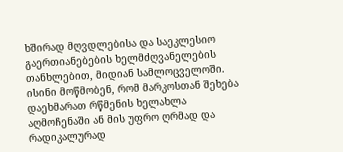ხშირად მღვდლებისა და საეკლესიო გაერთიანებების ხელმძღვანელების თანხლებით, მიდიან სამლოცველოში. ისინი მოწმობენ, რომ მარკოსთან შეხება დაეხმარათ რწმენის ხელახლა აღმოჩენაში ან მის უფრო ღრმად და რადიკალურად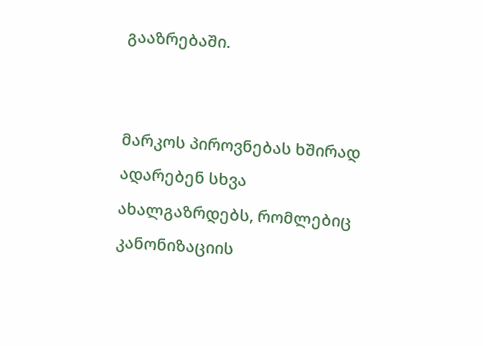გააზრებაში.


მარკოს პიროვნებას ხშირად ადარებენ სხვა ახალგაზრდებს, რომლებიც კანონიზაციის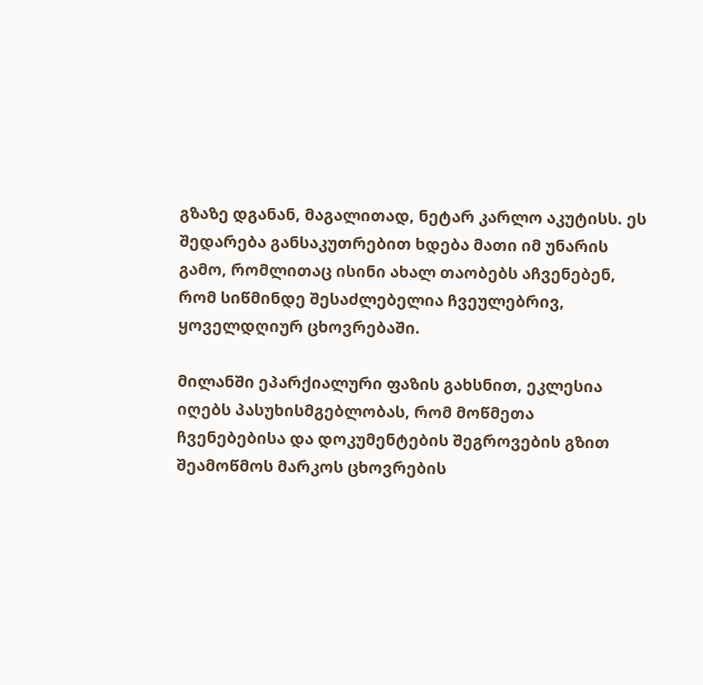გზაზე დგანან, მაგალითად, ნეტარ კარლო აკუტისს. ეს შედარება განსაკუთრებით ხდება მათი იმ უნარის გამო, რომლითაც ისინი ახალ თაობებს აჩვენებენ, რომ სიწმინდე შესაძლებელია ჩვეულებრივ, ყოველდღიურ ცხოვრებაში.

მილანში ეპარქიალური ფაზის გახსნით, ეკლესია იღებს პასუხისმგებლობას, რომ მოწმეთა ჩვენებებისა და დოკუმენტების შეგროვების გზით შეამოწმოს მარკოს ცხოვრების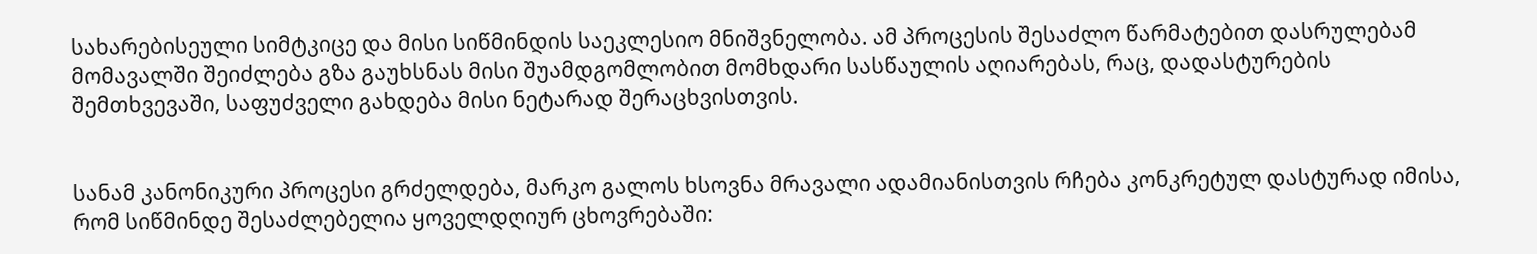სახარებისეული სიმტკიცე და მისი სიწმინდის საეკლესიო მნიშვნელობა. ამ პროცესის შესაძლო წარმატებით დასრულებამ მომავალში შეიძლება გზა გაუხსნას მისი შუამდგომლობით მომხდარი სასწაულის აღიარებას, რაც, დადასტურების შემთხვევაში, საფუძველი გახდება მისი ნეტარად შერაცხვისთვის.


სანამ კანონიკური პროცესი გრძელდება, მარკო გალოს ხსოვნა მრავალი ადამიანისთვის რჩება კონკრეტულ დასტურად იმისა, რომ სიწმინდე შესაძლებელია ყოველდღიურ ცხოვრებაში: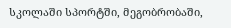სკოლაში სპორტში, მეგობრობაში,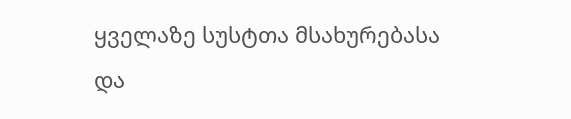ყველაზე სუსტთა მსახურებასა და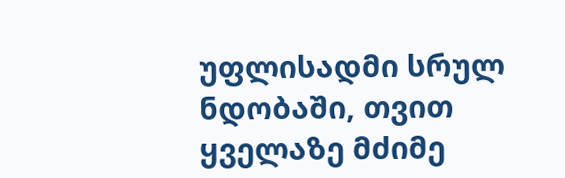უფლისადმი სრულ ნდობაში, თვით ყველაზე მძიმე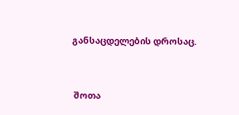განსაცდელების დროსაც.



 შოთა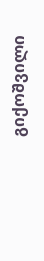გიქოშვილი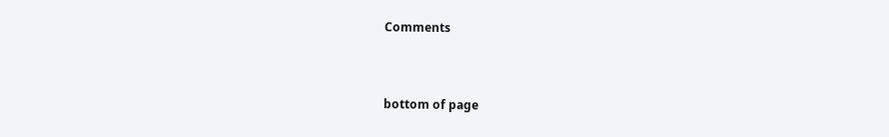Comments


bottom of page